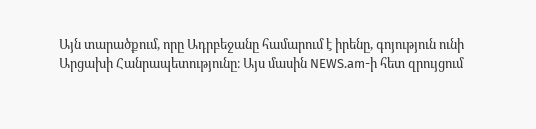Այն տարածքում, որը Ադրբեջանը համարում է իրենը, գոյություն ունի Արցախի Հանրապետությունը։ Այս մասին NEWS.am-ի հետ զրույցում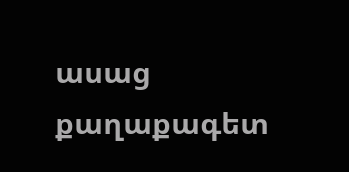ասաց  քաղաքագետ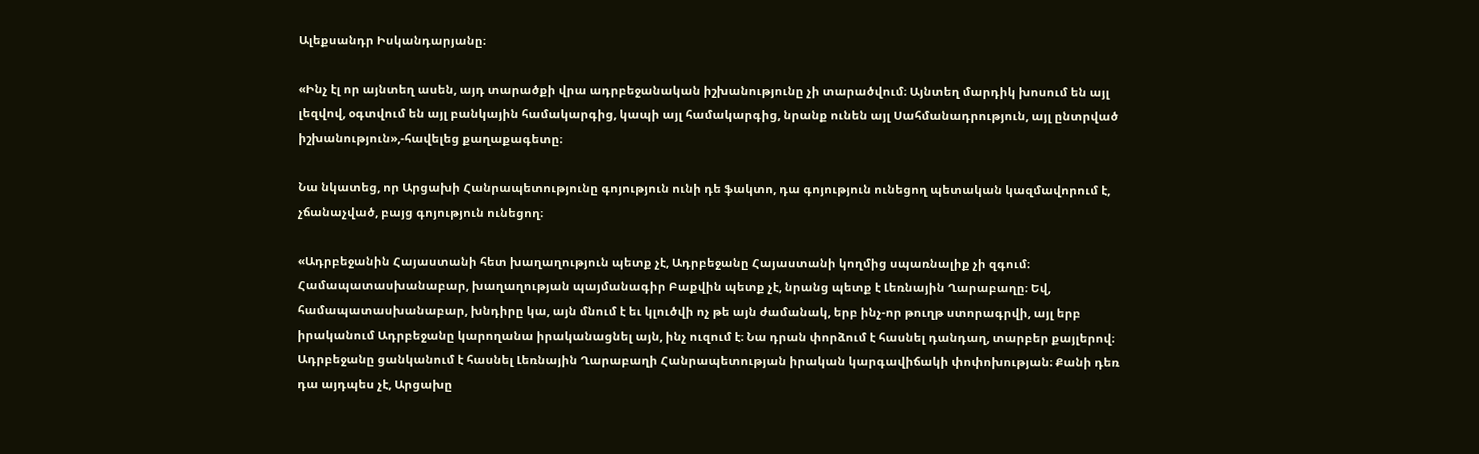Ալեքսանդր Իսկանդարյանը։

«Ինչ էլ որ այնտեղ ասեն, այդ տարածքի վրա ադրբեջանական իշխանությունը չի տարածվում։ Այնտեղ մարդիկ խոսում են այլ լեզվով, օգտվում են այլ բանկային համակարգից, կապի այլ համակարգից, նրանք ունեն այլ Սահմանադրություն, այլ ընտրված իշխանություն»,-հավելեց քաղաքագետը։

Նա նկատեց, որ Արցախի Հանրապետությունը գոյություն ունի դե ֆակտո, դա գոյություն ունեցող պետական կազմավորում է, չճանաչված, բայց գոյություն ունեցող։

«Ադրբեջանին Հայաստանի հետ խաղաղություն պետք չէ, Ադրբեջանը Հայաստանի կողմից սպառնալիք չի զգում։ Համապատասխանաբար, խաղաղության պայմանագիր Բաքվին պետք չէ, նրանց պետք է Լեռնային Ղարաբաղը։ Եվ, համապատասխանաբար, խնդիրը կա, այն մնում է եւ կլուծվի ոչ թե այն ժամանակ, երբ ինչ-որ թուղթ ստորագրվի, այլ երբ իրականում Ադրբեջանը կարողանա իրականացնել այն, ինչ ուզում է։ Նա դրան փորձում է հասնել դանդաղ, տարբեր քայլերով։ Ադրբեջանը ցանկանում է հասնել Լեռնային Ղարաբաղի Հանրապետության իրական կարգավիճակի փոփոխության։ Քանի դեռ դա այդպես չէ, Արցախը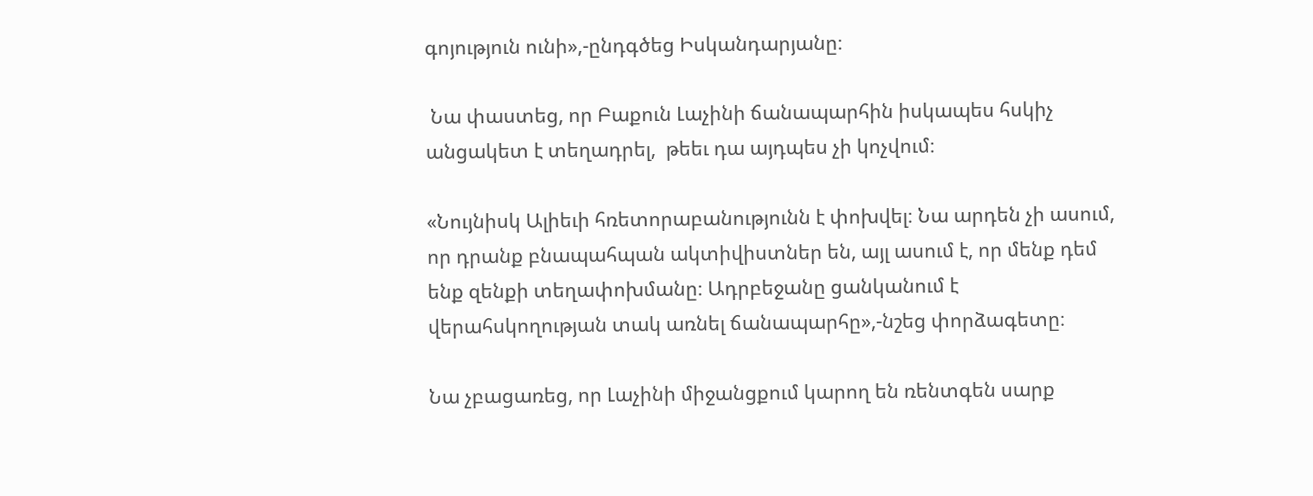գոյություն ունի»,-ընդգծեց Իսկանդարյանը։

 Նա փաստեց, որ Բաքուն Լաչինի ճանապարհին իսկապես հսկիչ անցակետ է տեղադրել,  թեեւ դա այդպես չի կոչվում։

«Նույնիսկ Ալիեւի հռետորաբանությունն է փոխվել։ Նա արդեն չի ասում, որ դրանք բնապահպան ակտիվիստներ են, այլ ասում է, որ մենք դեմ ենք զենքի տեղափոխմանը։ Ադրբեջանը ցանկանում է վերահսկողության տակ առնել ճանապարհը»,-նշեց փորձագետը։

Նա չբացառեց, որ Լաչինի միջանցքում կարող են ռենտգեն սարք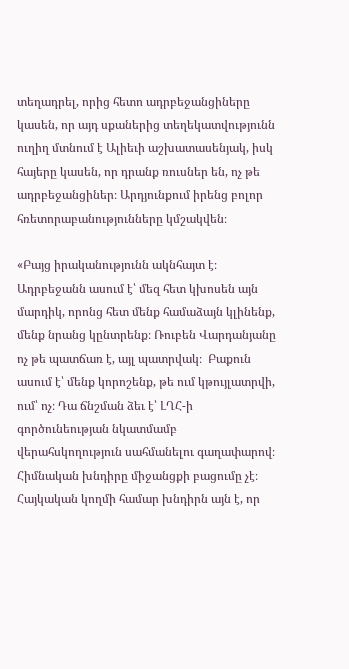տեղադրել, որից հետո ադրբեջանցիները կասեն, որ այդ սքաներից տեղեկատվությունն ուղիղ մտնում է Ալիեւի աշխատասենյակ, իսկ հայերը կասեն, որ դրանք ռուսներ են, ոչ թե ադրբեջանցիներ։ Արդյունքում իրենց բոլոր հռետորաբանությունները կմշակվեն։

«Բայց իրականությունն ակնհայտ է։ Ադրբեջանն ասում է՝ մեզ հետ կխոսեն այն մարդիկ, որոնց հետ մենք համաձայն կլինենք, մենք նրանց կընտրենք։ Ռուբեն Վարդանյանը ոչ թե պատճառ է, այլ պատրվակ։  Բաքուն ասում է՝ մենք կորոշենք, թե ում կթույլատրվի, ում՝ ոչ։ Դա ճնշման ձեւ է՝ ԼՂՀ-ի գործունեության նկատմամբ վերահսկողություն սահմանելու գաղափարով։ Հիմնական խնդիրը միջանցքի բացումը չէ։ Հայկական կողմի համար խնդիրն այն է, որ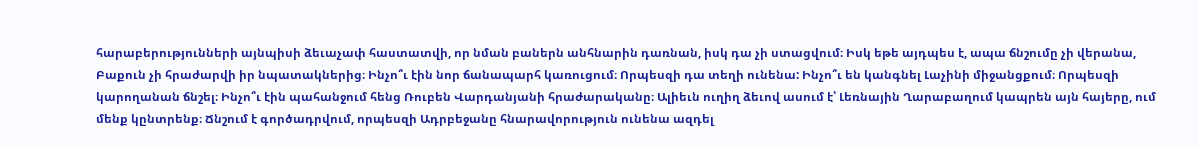հարաբերությունների այնպիսի ձեւաչափ հաստատվի, որ նման բաներն անհնարին դառնան, իսկ դա չի ստացվում։ Իսկ եթե այդպես է, ապա ճնշումը չի վերանա, Բաքուն չի հրաժարվի իր նպատակներից։ Ինչո՞ւ էին նոր ճանապարհ կառուցում։ Որպեսզի դա տեղի ունենա: Ինչո՞ւ են կանգնել Լաչինի միջանցքում։ Որպեսզի կարողանան ճնշել։ Ինչո՞ւ էին պահանջում հենց Ռուբեն Վարդանյանի հրաժարականը։ Ալիեւն ուղիղ ձեւով ասում է՝ Լեռնային Ղարաբաղում կապրեն այն հայերը, ում մենք կընտրենք։ Ճնշում է գործադրվում, որպեսզի Ադրբեջանը հնարավորություն ունենա ազդել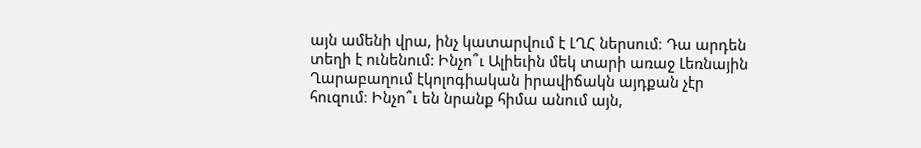այն ամենի վրա, ինչ կատարվում է ԼՂՀ ներսում։ Դա արդեն տեղի է ունենում: Ինչո՞ւ Ալիեւին մեկ տարի առաջ Լեռնային Ղարաբաղում էկոլոգիական իրավիճակն այդքան չէր հուզում։ Ինչո՞ւ են նրանք հիմա անում այն,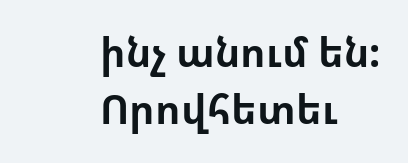ինչ անում են: Որովհետեւ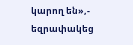կարող են»,- եզրափակեց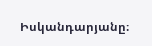Իսկանդարյանը։